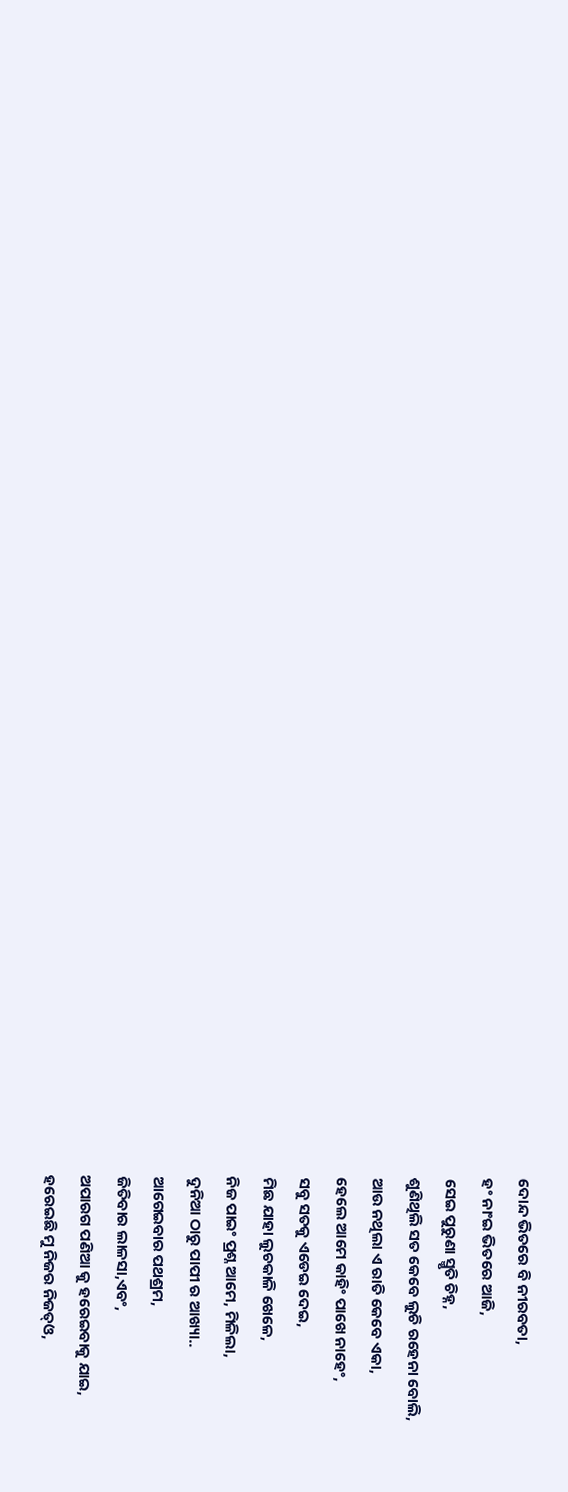ଦୋନ୍ଦ ଭିତରେ ବି ନୀରବତା,
ହଂ ନାଂଇ ଭିତରେ ଆଜି,
ସେଇ ପୁରୁଣା ସ୍ମୃତି ଚିହ୍ନ,
ଶୁଣିଥିଲି ସତ କେବେ ଲୁଚି ରହେନା ବୋଲି,
ଆଉ ନଥିଲା ଏ ରାତି କେବେ ଏକା,
ହେଲେ ଆମେ କାହିଂ ପାଖେ ନାହେଂ,
ସବୁ ସତକୁ ଏଡେଇ ଦେଇ,
ମିଛ ଯାହା ଲୁଚକାଳି ଖେଳେ,
ନିଜ ପାଇଂ ପ୍ରଶ୍ନ ଆମେ, ମିଳିଲା,
ଦୁନିଆ ଠାରୁ ପାପୀ ର ଆଖ୍ୟା..
ଆଗେଇବାର ପଥଶ୍ରମ,
ଜିତିବାର ଲାଳସା,ଏବଂ,
ଅପାରଗ ପଣିଆ କୁ ହରେଇବାକୁ ଯାଇ,
ହରେଇଛି ମୁ ନିଜର ନିଜତ୍ଓ,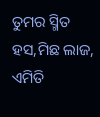ତୁମର ସ୍ମିତ ହସ,ମିଛ ଲାଜ,
ଏମିତି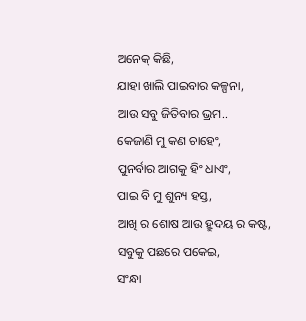ଅନେକ୍ କିଛି,
ଯାହା ଖାଲି ପାଇବାର କଳ୍ପନା,
ଆଉ ସବୁ ଜିତିବାର ଭ୍ରମ..
କେଜାଣି ମୁ କଣ ଚାହେଂ,
ପୁନର୍ବାର ଆଗକୁ ହିଂ ଧାଏଂ,
ପାଇ ବି ମୁ ଶୁନ୍ୟ ହସ୍ତ,
ଆଖି ର ଶୋଷ ଆଉ ହ୍ରୁଦୟ ର କଷ୍ଟ,
ସବୁକୁ ପଛରେ ପକେଇ,
ସଂନ୍ଧା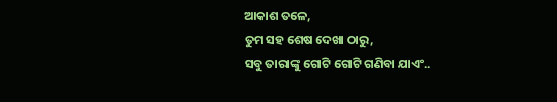ଆକାଶ ତଳେ,
ତୁମ ସହ ଶେଷ ଦେଖା ଠାରୁ,
ସବୁ ତାରାଙ୍କୁ ଗୋଟି ଗୋଟି ଗଣିବା ଯାଏଂ..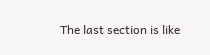The last section is like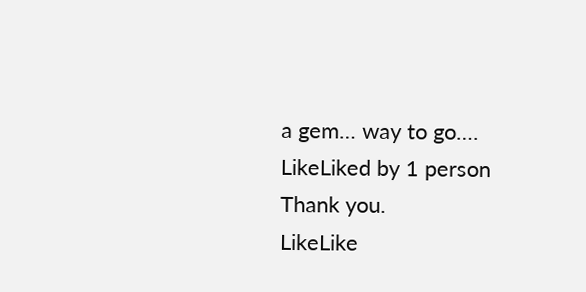a gem… way to go….
LikeLiked by 1 person
Thank you.
LikeLike